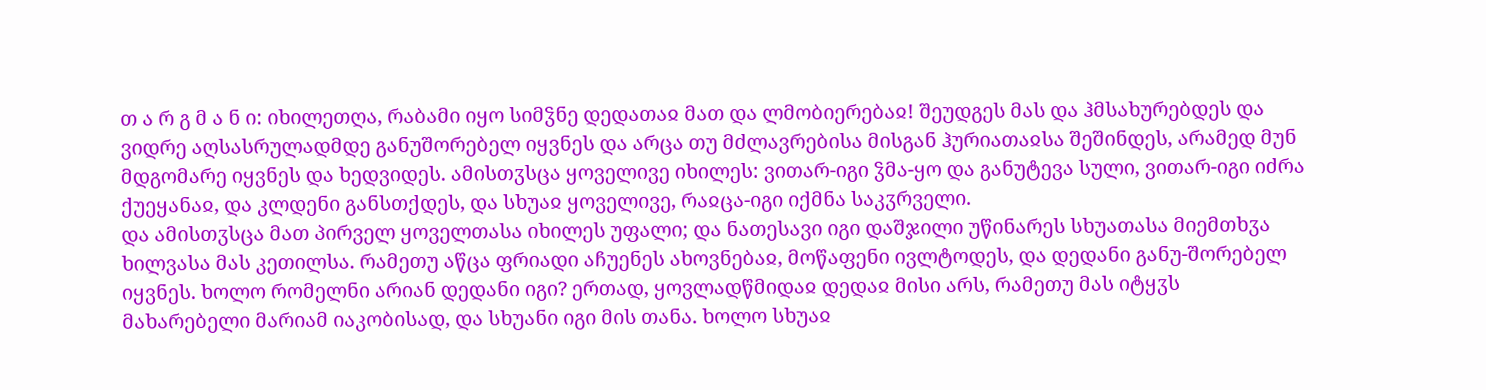თ ა რ გ მ ა ნ ი: იხილეთღა, რაბამი იყო სიმჴნე დედათაჲ მათ და ლმობიერებაჲ! შეუდგეს მას და ჰმსახურებდეს და ვიდრე აღსასრულადმდე განუშორებელ იყვნეს და არცა თუ მძლავრებისა მისგან ჰურიათაჲსა შეშინდეს, არამედ მუნ მდგომარე იყვნეს და ხედვიდეს. ამისთჳსცა ყოველივე იხილეს: ვითარ-იგი ჴმა-ყო და განუტევა სული, ვითარ-იგი იძრა ქუეყანაჲ, და კლდენი განსთქდეს, და სხუაჲ ყოველივე, რაჲცა-იგი იქმნა საკჳრველი.
და ამისთჳსცა მათ პირველ ყოველთასა იხილეს უფალი; და ნათესავი იგი დაშჯილი უწინარეს სხუათასა მიემთხჳა ხილვასა მას კეთილსა. რამეთუ აწცა ფრიადი აჩუენეს ახოვნებაჲ, მოწაფენი ივლტოდეს, და დედანი განუ-შორებელ იყვნეს. ხოლო რომელნი არიან დედანი იგი? ერთად, ყოვლადწმიდაჲ დედაჲ მისი არს, რამეთუ მას იტყჳს მახარებელი მარიამ იაკობისად, და სხუანი იგი მის თანა. ხოლო სხუაჲ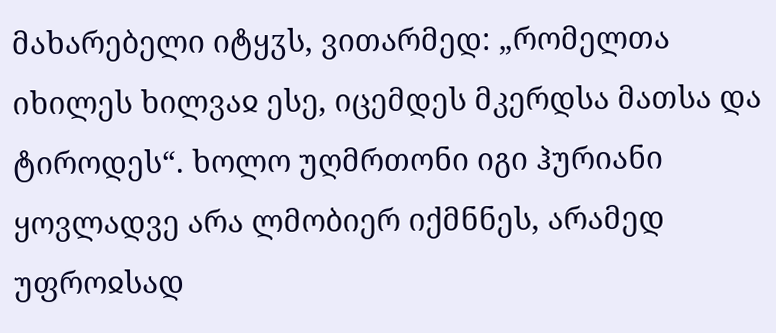მახარებელი იტყჳს, ვითარმედ: „რომელთა იხილეს ხილვაჲ ესე, იცემდეს მკერდსა მათსა და ტიროდეს“. ხოლო უღმრთონი იგი ჰურიანი ყოვლადვე არა ლმობიერ იქმნნეს, არამედ უფროჲსად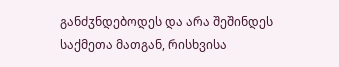განძჳნდებოდეს და არა შეშინდეს საქმეთა მათგან, რისხვისა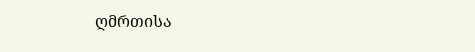ღმრთისა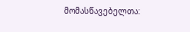მომასწავებელთა: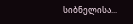სიბნელისა...